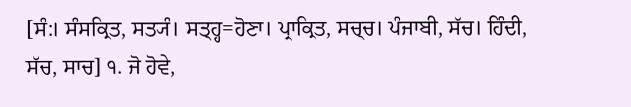[ਸੰ:। ਸੰਸਕ੍ਰਿਤ, ਸਤ੍ਯੰ। ਸਤ੍ਹ੍ਹ=ਹੋਣਾ। ਪ੍ਰਾਕ੍ਰਿਤ, ਸਚ੍ਚ। ਪੰਜਾਬੀ, ਸੱਚ। ਹਿੰਦੀ, ਸੱਚ, ਸਾਚ] ੧. ਜੋ ਹੋਵੇ,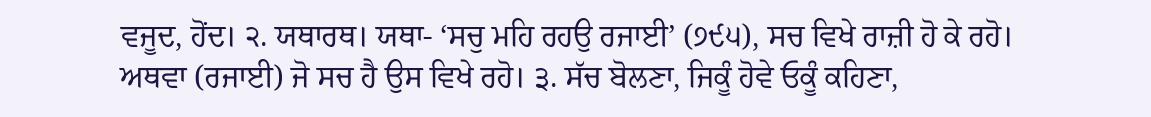ਵਜੂਦ, ਹੋਂਦ। ੨. ਯਥਾਰਥ। ਯਥਾ- ‘ਸਚੁ ਮਹਿ ਰਹਉ ਰਜਾਈ’ (੭੯੫), ਸਚ ਵਿਖੇ ਰਾਜ਼ੀ ਹੋ ਕੇ ਰਹੋ। ਅਥਵਾ (ਰਜਾਈ) ਜੋ ਸਚ ਹੈ ਉਸ ਵਿਖੇ ਰਹੋ। ੩. ਸੱਚ ਬੋਲਣਾ, ਜਿਕੂੰ ਹੋਵੇ ਓਕੂੰ ਕਹਿਣਾ,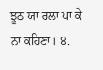ਝੂਠ ਯਾ ਰਲਾ ਪਾ ਕੇ ਨਾ ਕਹਿਣਾ। ੪.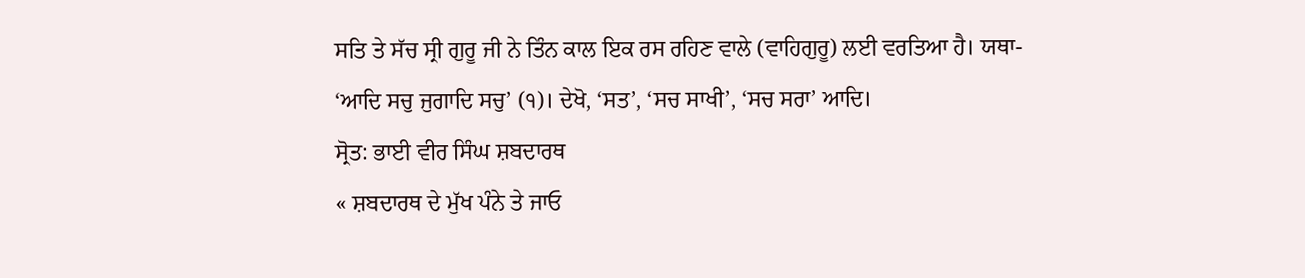ਸਤਿ ਤੇ ਸੱਚ ਸ੍ਰੀ ਗੁਰੂ ਜੀ ਨੇ ਤਿੰਨ ਕਾਲ ਇਕ ਰਸ ਰਹਿਣ ਵਾਲੇ (ਵਾਹਿਗੁਰੂ) ਲਈ ਵਰਤਿਆ ਹੈ। ਯਥਾ- ‘ਆਦਿ ਸਚੁ ਜੁਗਾਦਿ ਸਚੁ’ (੧)। ਦੇਖੋ, ‘ਸਤ’, ‘ਸਚ ਸਾਖੀ’, ‘ਸਚ ਸਰਾ’ ਆਦਿ।
ਸ੍ਰੋਤ: ਭਾਈ ਵੀਰ ਸਿੰਘ ਸ਼ਬਦਾਰਥ
« ਸ਼ਬਦਾਰਥ ਦੇ ਮੁੱਖ ਪੰਨੇ ਤੇ ਜਾਓ